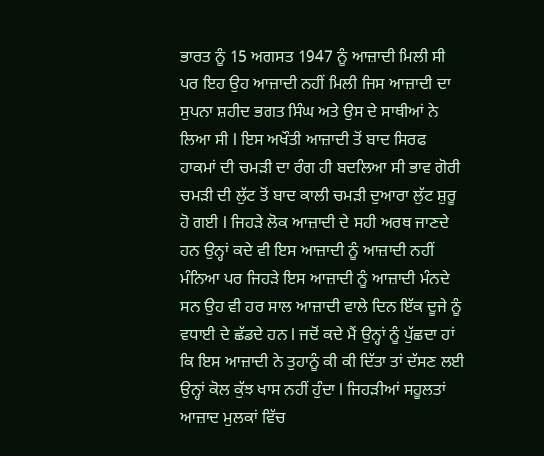ਭਾਰਤ ਨੂੰ 15 ਅਗਸਤ 1947 ਨੂੰ ਆਜ਼ਾਦੀ ਮਿਲੀ ਸੀ ਪਰ ਇਹ ਉਹ ਆਜ਼ਾਦੀ ਨਹੀਂ ਮਿਲੀ ਜਿਸ ਆਜ਼ਾਦੀ ਦਾ ਸੁਪਨਾ ਸ਼ਹੀਦ ਭਗਤ ਸਿੰਘ ਅਤੇ ਉਸ ਦੇ ਸਾਥੀਆਂ ਨੇ ਲਿਆ ਸੀ l ਇਸ ਅਖੌਤੀ ਆਜ਼ਾਦੀ ਤੋਂ ਬਾਦ ਸਿਰਫ ਹਾਕਮਾਂ ਦੀ ਚਮੜੀ ਦਾ ਰੰਗ ਹੀ ਬਦਲਿਆ ਸੀ ਭਾਵ ਗੋਰੀ ਚਮੜੀ ਦੀ ਲੁੱਟ ਤੋਂ ਬਾਦ ਕਾਲੀ ਚਮੜੀ ਦੁਆਰਾ ਲੁੱਟ ਸ਼ੁਰੂ ਹੋ ਗਈ l ਜਿਹੜੇ ਲੋਕ ਆਜ਼ਾਦੀ ਦੇ ਸਹੀ ਅਰਥ ਜਾਣਦੇ ਹਨ ਉਨ੍ਹਾਂ ਕਦੇ ਵੀ ਇਸ ਆਜ਼ਾਦੀ ਨੂੰ ਆਜ਼ਾਦੀ ਨਹੀਂ ਮੰਨਿਆ ਪਰ ਜਿਹੜੇ ਇਸ ਆਜ਼ਾਦੀ ਨੂੰ ਆਜ਼ਾਦੀ ਮੰਨਦੇ ਸਨ ਉਹ ਵੀ ਹਰ ਸਾਲ ਆਜ਼ਾਦੀ ਵਾਲੇ ਦਿਨ ਇੱਕ ਦੂਜੇ ਨੂੰ ਵਧਾਈ ਦੇ ਛੱਡਦੇ ਹਨ l ਜਦੋਂ ਕਦੇ ਮੈਂ ਉਨ੍ਹਾਂ ਨੂੰ ਪੁੱਛਦਾ ਹਾਂ ਕਿ ਇਸ ਆਜ਼ਾਦੀ ਨੇ ਤੁਹਾਨੂੰ ਕੀ ਕੀ ਦਿੱਤਾ ਤਾਂ ਦੱਸਣ ਲਈ ਉਨ੍ਹਾਂ ਕੋਲ ਕੁੱਝ ਖਾਸ ਨਹੀਂ ਹੁੰਦਾ l ਜਿਹੜੀਆਂ ਸਹੂਲਤਾਂ ਆਜ਼ਾਦ ਮੁਲਕਾਂ ਵਿੱਚ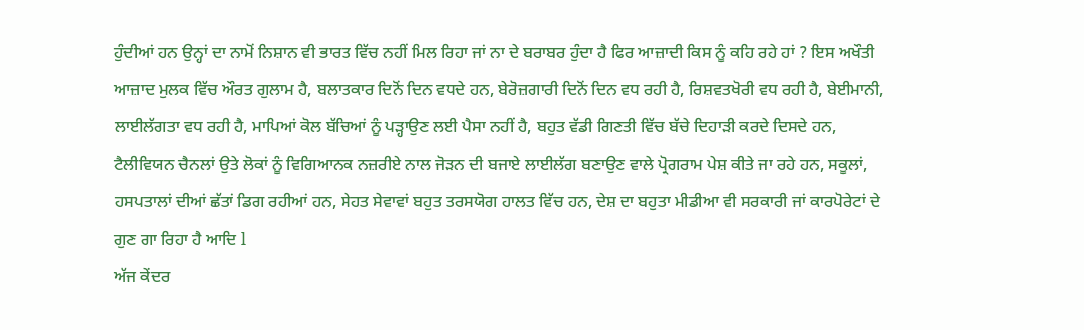ਹੁੰਦੀਆਂ ਹਨ ਉਨ੍ਹਾਂ ਦਾ ਨਾਮੋਂ ਨਿਸ਼ਾਨ ਵੀ ਭਾਰਤ ਵਿੱਚ ਨਹੀਂ ਮਿਲ ਰਿਹਾ ਜਾਂ ਨਾ ਦੇ ਬਰਾਬਰ ਹੁੰਦਾ ਹੈ ਫਿਰ ਆਜ਼ਾਦੀ ਕਿਸ ਨੂੰ ਕਹਿ ਰਹੇ ਹਾਂ ? ਇਸ ਅਖੌਤੀ ਆਜ਼ਾਦ ਮੁਲਕ ਵਿੱਚ ਔਰਤ ਗੁਲਾਮ ਹੈ, ਬਲਾਤਕਾਰ ਦਿਨੋਂ ਦਿਨ ਵਧਦੇ ਹਨ, ਬੇਰੋਜ਼ਗਾਰੀ ਦਿਨੋਂ ਦਿਨ ਵਧ ਰਹੀ ਹੈ, ਰਿਸ਼ਵਤਖੋਰੀ ਵਧ ਰਹੀ ਹੈ, ਬੇਈਮਾਨੀ, ਲਾਈਲੱਗਤਾ ਵਧ ਰਹੀ ਹੈ, ਮਾਪਿਆਂ ਕੋਲ ਬੱਚਿਆਂ ਨੂੰ ਪੜ੍ਹਾਉਣ ਲਈ ਪੈਸਾ ਨਹੀਂ ਹੈ, ਬਹੁਤ ਵੱਡੀ ਗਿਣਤੀ ਵਿੱਚ ਬੱਚੇ ਦਿਹਾੜੀ ਕਰਦੇ ਦਿਸਦੇ ਹਨ, ਟੈਲੀਵਿਯਨ ਚੈਨਲਾਂ ਉਤੇ ਲੋਕਾਂ ਨੂੰ ਵਿਗਿਆਨਕ ਨਜ਼ਰੀਏ ਨਾਲ ਜੋੜਨ ਦੀ ਬਜਾਏ ਲਾਈਲੱਗ ਬਣਾਉਣ ਵਾਲੇ ਪ੍ਰੋਗਰਾਮ ਪੇਸ਼ ਕੀਤੇ ਜਾ ਰਹੇ ਹਨ, ਸਕੂਲਾਂ, ਹਸਪਤਾਲਾਂ ਦੀਆਂ ਛੱਤਾਂ ਡਿਗ ਰਹੀਆਂ ਹਨ, ਸੇਹਤ ਸੇਵਾਵਾਂ ਬਹੁਤ ਤਰਸਯੋਗ ਹਾਲਤ ਵਿੱਚ ਹਨ, ਦੇਸ਼ ਦਾ ਬਹੁਤਾ ਮੀਡੀਆ ਵੀ ਸਰਕਾਰੀ ਜਾਂ ਕਾਰਪੋਰੇਟਾਂ ਦੇ ਗੁਣ ਗਾ ਰਿਹਾ ਹੈ ਆਦਿ l
ਅੱਜ ਕੇਂਦਰ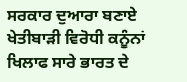ਸਰਕਾਰ ਦੁਆਰਾ ਬਣਾਏ ਖੇਤੀਬਾੜੀ ਵਿਰੋਧੀ ਕਨੂੰਨਾਂ ਖਿਲਾਫ ਸਾਰੇ ਭਾਰਤ ਦੇ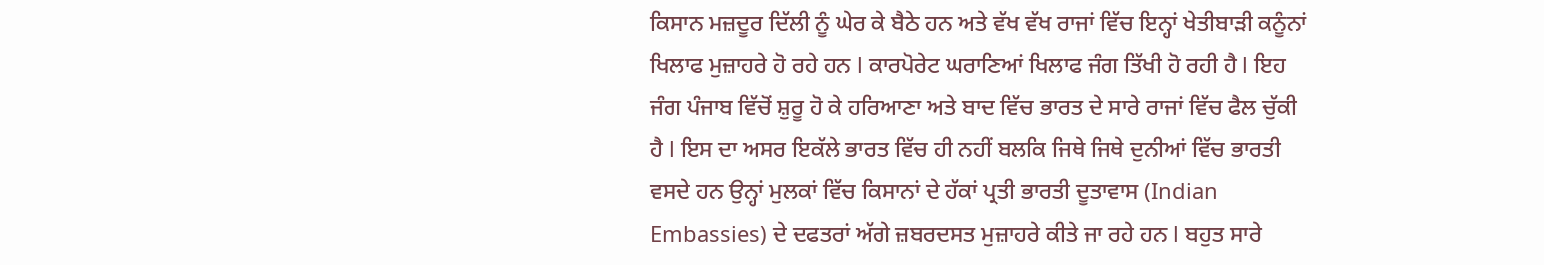ਕਿਸਾਨ ਮਜ਼ਦੂਰ ਦਿੱਲੀ ਨੂੰ ਘੇਰ ਕੇ ਬੈਠੇ ਹਨ ਅਤੇ ਵੱਖ ਵੱਖ ਰਾਜਾਂ ਵਿੱਚ ਇਨ੍ਹਾਂ ਖੇਤੀਬਾੜੀ ਕਨੂੰਨਾਂ ਖਿਲਾਫ ਮੁਜ਼ਾਹਰੇ ਹੋ ਰਹੇ ਹਨ l ਕਾਰਪੋਰੇਟ ਘਰਾਣਿਆਂ ਖਿਲਾਫ ਜੰਗ ਤਿੱਖੀ ਹੋ ਰਹੀ ਹੈ l ਇਹ ਜੰਗ ਪੰਜਾਬ ਵਿੱਚੋਂ ਸ਼ੁਰੂ ਹੋ ਕੇ ਹਰਿਆਣਾ ਅਤੇ ਬਾਦ ਵਿੱਚ ਭਾਰਤ ਦੇ ਸਾਰੇ ਰਾਜਾਂ ਵਿੱਚ ਫੈਲ ਚੁੱਕੀ ਹੈ l ਇਸ ਦਾ ਅਸਰ ਇਕੱਲੇ ਭਾਰਤ ਵਿੱਚ ਹੀ ਨਹੀਂ ਬਲਕਿ ਜਿਥੇ ਜਿਥੇ ਦੁਨੀਆਂ ਵਿੱਚ ਭਾਰਤੀ ਵਸਦੇ ਹਨ ਉਨ੍ਹਾਂ ਮੁਲਕਾਂ ਵਿੱਚ ਕਿਸਾਨਾਂ ਦੇ ਹੱਕਾਂ ਪ੍ਰਤੀ ਭਾਰਤੀ ਦੂਤਾਵਾਸ (Indian Embassies) ਦੇ ਦਫਤਰਾਂ ਅੱਗੇ ਜ਼ਬਰਦਸਤ ਮੁਜ਼ਾਹਰੇ ਕੀਤੇ ਜਾ ਰਹੇ ਹਨ l ਬਹੁਤ ਸਾਰੇ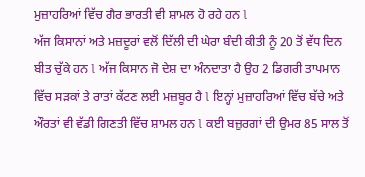ਮੁਜ਼ਾਹਰਿਆਂ ਵਿੱਚ ਗੈਰ ਭਾਰਤੀ ਵੀ ਸ਼ਾਮਲ ਹੋ ਰਹੇ ਹਨ l
ਅੱਜ ਕਿਸਾਨਾਂ ਅਤੇ ਮਜ਼ਦੂਰਾਂ ਵਲੋਂ ਦਿੱਲੀ ਦੀ ਘੇਰਾ ਬੰਦੀ ਕੀਤੀ ਨੂੰ 20 ਤੋਂ ਵੱਧ ਦਿਨ ਬੀਤ ਚੁੱਕੇ ਹਨ l ਅੱਜ ਕਿਸਾਨ ਜੋ ਦੇਸ਼ ਦਾ ਅੰਨਦਾਤਾ ਹੈ ਉਹ 2 ਡਿਗਰੀ ਤਾਪਮਾਨ ਵਿੱਚ ਸੜਕਾਂ ਤੇ ਰਾਤਾਂ ਕੱਟਣ ਲਈ ਮਜ਼ਬੂਰ ਹੈ l ਇਨ੍ਹਾਂ ਮੁਜ਼ਾਹਰਿਆਂ ਵਿੱਚ ਬੱਚੇ ਅਤੇ ਔਰਤਾਂ ਵੀ ਵੱਡੀ ਗਿਣਤੀ ਵਿੱਚ ਸ਼ਾਮਲ ਹਨ l ਕਈ ਬਜ਼ੁਰਗਾਂ ਦੀ ਉਮਰ 85 ਸਾਲ ਤੋਂ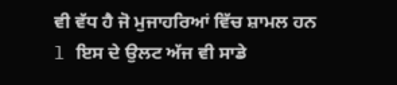ਵੀ ਵੱਧ ਹੈ ਜੋ ਮੁਜਾਹਰਿਆਂ ਵਿੱਚ ਸ਼ਾਮਲ ਹਨ l ਇਸ ਦੇ ਉਲਟ ਅੱਜ ਵੀ ਸਾਡੇ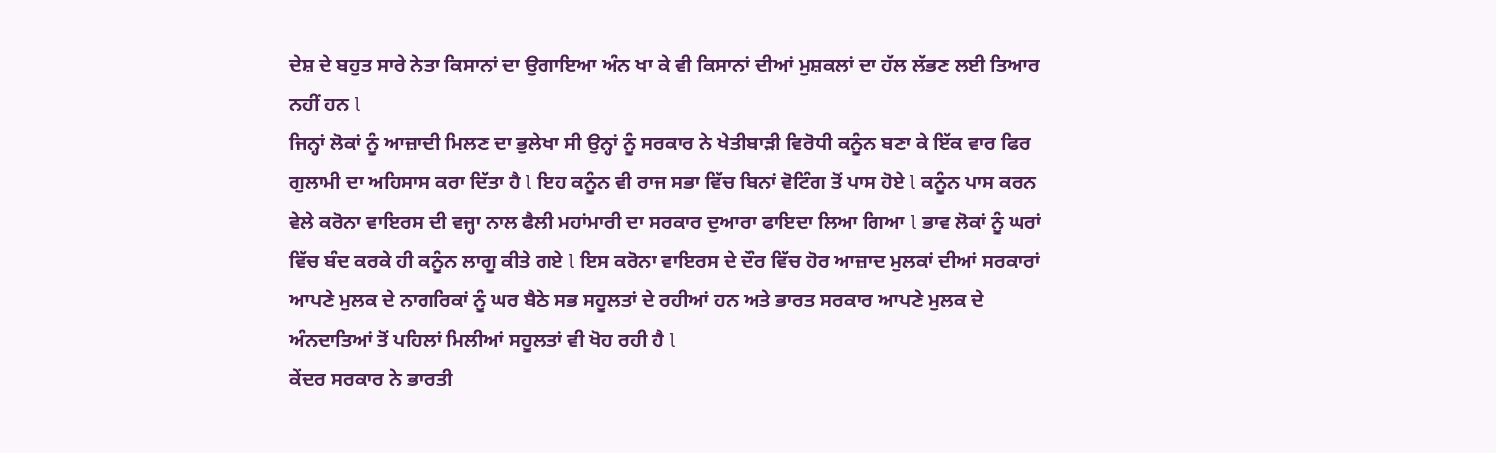ਦੇਸ਼ ਦੇ ਬਹੁਤ ਸਾਰੇ ਨੇਤਾ ਕਿਸਾਨਾਂ ਦਾ ਉਗਾਇਆ ਅੰਨ ਖਾ ਕੇ ਵੀ ਕਿਸਾਨਾਂ ਦੀਆਂ ਮੁਸ਼ਕਲਾਂ ਦਾ ਹੱਲ ਲੱਭਣ ਲਈ ਤਿਆਰ ਨਹੀਂ ਹਨ l
ਜਿਨ੍ਹਾਂ ਲੋਕਾਂ ਨੂੰ ਆਜ਼ਾਦੀ ਮਿਲਣ ਦਾ ਭੁਲੇਖਾ ਸੀ ਉਨ੍ਹਾਂ ਨੂੰ ਸਰਕਾਰ ਨੇ ਖੇਤੀਬਾੜੀ ਵਿਰੋਧੀ ਕਨੂੰਨ ਬਣਾ ਕੇ ਇੱਕ ਵਾਰ ਫਿਰ ਗੁਲਾਮੀ ਦਾ ਅਹਿਸਾਸ ਕਰਾ ਦਿੱਤਾ ਹੈ l ਇਹ ਕਨੂੰਨ ਵੀ ਰਾਜ ਸਭਾ ਵਿੱਚ ਬਿਨਾਂ ਵੋਟਿੰਗ ਤੋਂ ਪਾਸ ਹੋਏ l ਕਨੂੰਨ ਪਾਸ ਕਰਨ ਵੇਲੇ ਕਰੋਨਾ ਵਾਇਰਸ ਦੀ ਵਜ੍ਹਾ ਨਾਲ ਫੈਲੀ ਮਹਾਂਮਾਰੀ ਦਾ ਸਰਕਾਰ ਦੁਆਰਾ ਫਾਇਦਾ ਲਿਆ ਗਿਆ l ਭਾਵ ਲੋਕਾਂ ਨੂੰ ਘਰਾਂ ਵਿੱਚ ਬੰਦ ਕਰਕੇ ਹੀ ਕਨੂੰਨ ਲਾਗੂ ਕੀਤੇ ਗਏ l ਇਸ ਕਰੋਨਾ ਵਾਇਰਸ ਦੇ ਦੌਰ ਵਿੱਚ ਹੋਰ ਆਜ਼ਾਦ ਮੁਲਕਾਂ ਦੀਆਂ ਸਰਕਾਰਾਂ ਆਪਣੇ ਮੁਲਕ ਦੇ ਨਾਗਰਿਕਾਂ ਨੂੰ ਘਰ ਬੈਠੇ ਸਭ ਸਹੂਲਤਾਂ ਦੇ ਰਹੀਆਂ ਹਨ ਅਤੇ ਭਾਰਤ ਸਰਕਾਰ ਆਪਣੇ ਮੁਲਕ ਦੇ ਅੰਨਦਾਤਿਆਂ ਤੋਂ ਪਹਿਲਾਂ ਮਿਲੀਆਂ ਸਹੂਲਤਾਂ ਵੀ ਖੋਹ ਰਹੀ ਹੈ l
ਕੇਂਦਰ ਸਰਕਾਰ ਨੇ ਭਾਰਤੀ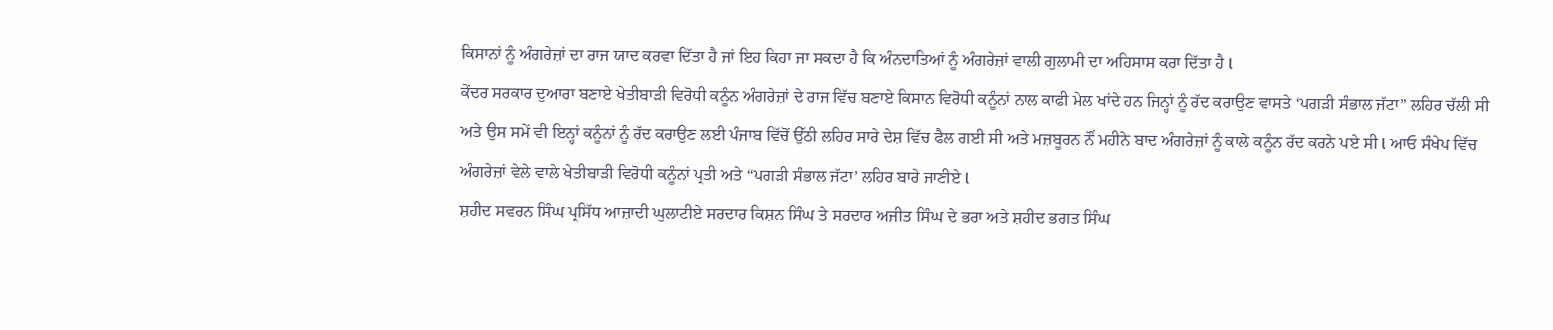ਕਿਸਾਨਾਂ ਨੂੰ ਅੰਗਰੇਜ਼ਾਂ ਦਾ ਰਾਜ ਯਾਦ ਕਰਵਾ ਦਿੱਤਾ ਹੈ ਜਾਂ ਇਹ ਕਿਹਾ ਜਾ ਸਕਦਾ ਹੈ ਕਿ ਅੰਨਦਾਤਿਆਂ ਨੂੰ ਅੰਗਰੇਜ਼ਾਂ ਵਾਲੀ ਗੁਲਾਮੀ ਦਾ ਅਹਿਸਾਸ ਕਰਾ ਦਿੱਤਾ ਹੈ l
ਕੇਂਦਰ ਸਰਕਾਰ ਦੁਆਰਾ ਬਣਾਏ ਖੇਤੀਬਾੜੀ ਵਿਰੋਧੀ ਕਨੂੰਨ ਅੰਗਰੇਜ਼ਾਂ ਦੇ ਰਾਜ ਵਿੱਚ ਬਣਾਏ ਕਿਸਾਨ ਵਿਰੋਧੀ ਕਨੂੰਨਾਂ ਨਾਲ ਕਾਫੀ ਮੇਲ ਖਾਂਦੇ ਹਨ ਜਿਨ੍ਹਾਂ ਨੂੰ ਰੱਦ ਕਰਾਉਣ ਵਾਸਤੇ ‘ਪਗੜੀ ਸੰਭਾਲ ਜੱਟਾ” ਲਹਿਰ ਚੱਲੀ ਸੀ ਅਤੇ ਉਸ ਸਮੇਂ ਵੀ ਇਨ੍ਹਾਂ ਕਨੂੰਨਾਂ ਨੂੰ ਰੱਦ ਕਰਾਉਣ ਲਈ ਪੰਜਾਬ ਵਿੱਚੋਂ ਉੱਠੀ ਲਹਿਰ ਸਾਰੇ ਦੇਸ਼ ਵਿੱਚ ਫੈਲ ਗਈ ਸੀ ਅਤੇ ਮਜ਼ਬੂਰਨ ਨੌਂ ਮਹੀਨੇ ਬਾਦ ਅੰਗਰੇਜ਼ਾਂ ਨੂੰ ਕਾਲੇ ਕਨੂੰਨ ਰੱਦ ਕਰਨੇ ਪਏ ਸੀ l ਆਓ ਸੰਖੇਪ ਵਿੱਚ ਅੰਗਰੇਜ਼ਾਂ ਵੇਲੇ ਵਾਲੇ ਖੇਤੀਬਾੜੀ ਵਿਰੋਧੀ ਕਨੂੰਨਾਂ ਪ੍ਰਤੀ ਅਤੇ “ਪਗੜੀ ਸੰਭਾਲ ਜੱਟਾ’ ਲਹਿਰ ਬਾਰੇ ਜਾਣੀਏ l
ਸ਼ਹੀਦ ਸਵਰਨ ਸਿੰਘ ਪ੍ਰਸਿੱਧ ਆਜ਼ਾਦੀ ਘੁਲਾਟੀਏ ਸਰਦਾਰ ਕਿਸ਼ਨ ਸਿੰਘ ਤੇ ਸਰਦਾਰ ਅਜੀਤ ਸਿੰਘ ਦੇ ਭਰਾ ਅਤੇ ਸ਼ਹੀਦ ਭਗਤ ਸਿੰਘ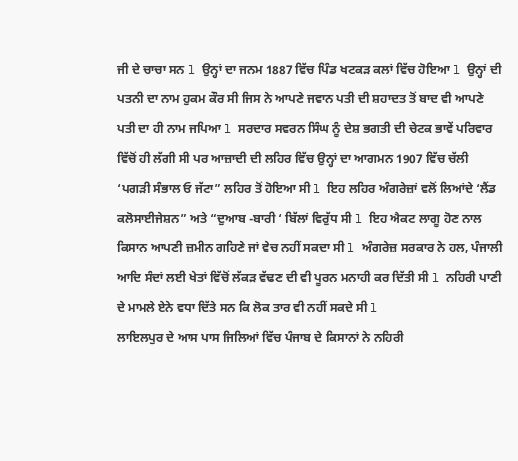ਜੀ ਦੇ ਚਾਚਾ ਸਨ l ਉਨ੍ਹਾਂ ਦਾ ਜਨਮ 1887 ਵਿੱਚ ਪਿੰਡ ਖਟਕੜ ਕਲਾਂ ਵਿੱਚ ਹੋਇਆ l ਉਨ੍ਹਾਂ ਦੀ ਪਤਨੀ ਦਾ ਨਾਮ ਹੁਕਮ ਕੌਰ ਸੀ ਜਿਸ ਨੇ ਆਪਣੇ ਜਵਾਨ ਪਤੀ ਦੀ ਸ਼ਹਾਦਤ ਤੋਂ ਬਾਦ ਵੀ ਆਪਣੇ ਪਤੀ ਦਾ ਹੀ ਨਾਮ ਜਪਿਆ l ਸਰਦਾਰ ਸਵਰਨ ਸਿੰਘ ਨੂੰ ਦੇਸ਼ ਭਗਤੀ ਦੀ ਚੇਟਕ ਭਾਵੇਂ ਪਰਿਵਾਰ ਵਿੱਚੋਂ ਹੀ ਲੱਗੀ ਸੀ ਪਰ ਆਜ਼ਾਦੀ ਦੀ ਲਹਿਰ ਵਿੱਚ ਉਨ੍ਹਾਂ ਦਾ ਆਗਮਨ 1907 ਵਿੱਚ ਚੱਲੀ ‘ਪਗੜੀ ਸੰਭਾਲ ਓ ਜੱਟਾ” ਲਹਿਰ ਤੋਂ ਹੋਇਆ ਸੀ l ਇਹ ਲਹਿਰ ਅੰਗਰੇਜ਼ਾਂ ਵਲੋਂ ਲਿਆਂਦੇ ‘ਲੈਂਡ ਕਲੋਸਾਈਜੇਸ਼ਨ” ਅਤੇ “ਦੁਆਬ -ਬਾਰੀ ‘ ਬਿੱਲਾਂ ਵਿਰੁੱਧ ਸੀ l ਇਹ ਐਕਟ ਲਾਗੂ ਹੋਣ ਨਾਲ ਕਿਸਾਨ ਆਪਣੀ ਜ਼ਮੀਨ ਗਹਿਣੇ ਜਾਂ ਵੇਚ ਨਹੀਂ ਸਕਦਾ ਸੀ l ਅੰਗਰੇਜ਼ ਸਰਕਾਰ ਨੇ ਹਲ, ਪੰਜਾਲੀ ਆਦਿ ਸੰਦਾਂ ਲਈ ਖੇਤਾਂ ਵਿੱਚੋਂ ਲੱਕੜ ਵੱਢਣ ਦੀ ਵੀ ਪੂਰਨ ਮਨਾਹੀ ਕਰ ਦਿੱਤੀ ਸੀ l ਨਹਿਰੀ ਪਾਣੀ ਦੇ ਮਾਮਲੇ ਏਨੇ ਵਧਾ ਦਿੱਤੇ ਸਨ ਕਿ ਲੋਕ ਤਾਰ ਵੀ ਨਹੀਂ ਸਕਦੇ ਸੀ l
ਲਾਇਲਪੁਰ ਦੇ ਆਸ ਪਾਸ ਜਿਲਿਆਂ ਵਿੱਚ ਪੰਜਾਬ ਦੇ ਕਿਸਾਨਾਂ ਨੇ ਨਹਿਰੀ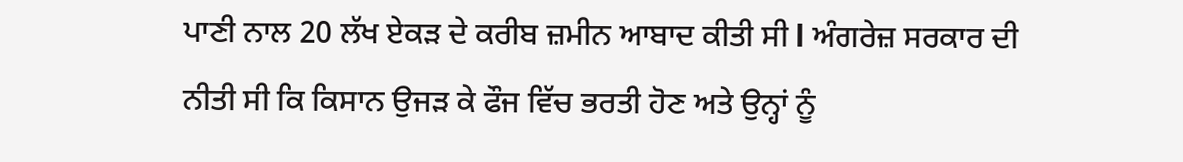ਪਾਣੀ ਨਾਲ 20 ਲੱਖ ਏਕੜ ਦੇ ਕਰੀਬ ਜ਼ਮੀਨ ਆਬਾਦ ਕੀਤੀ ਸੀ l ਅੰਗਰੇਜ਼ ਸਰਕਾਰ ਦੀ ਨੀਤੀ ਸੀ ਕਿ ਕਿਸਾਨ ਉਜੜ ਕੇ ਫੌਜ ਵਿੱਚ ਭਰਤੀ ਹੋਣ ਅਤੇ ਉਨ੍ਹਾਂ ਨੂੰ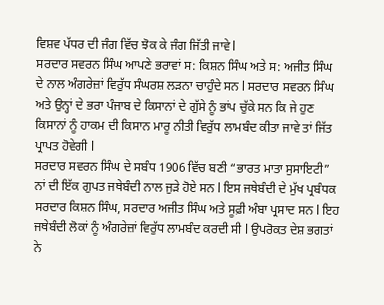ਵਿਸ਼ਵ ਪੱਧਰ ਦੀ ਜੰਗ ਵਿੱਚ ਝੋਕ ਕੇ ਜੰਗ ਜਿੱਤੀ ਜਾਵੇ l
ਸਰਦਾਰ ਸਵਰਨ ਸਿੰਘ ਆਪਣੇ ਭਰਾਵਾਂ ਸ: ਕਿਸ਼ਨ ਸਿੰਘ ਅਤੇ ਸ: ਅਜੀਤ ਸਿੰਘ ਦੇ ਨਾਲ ਅੰਗਰੇਜ਼ਾਂ ਵਿਰੁੱਧ ਸੰਘਰਸ਼ ਲੜਨਾ ਚਾਹੁੰਦੇ ਸਨ l ਸਰਦਾਰ ਸਵਰਨ ਸਿੰਘ ਅਤੇ ਉਨ੍ਹਾਂ ਦੇ ਭਰਾ ਪੰਜਾਬ ਦੇ ਕਿਸਾਨਾਂ ਦੇ ਗੁੱਸੇ ਨੂੰ ਭਾਂਪ ਚੁੱਕੇ ਸਨ ਕਿ ਜੇ ਹੁਣ ਕਿਸਾਨਾਂ ਨੂੰ ਹਾਕਮ ਦੀ ਕਿਸਾਨ ਮਾਰੂ ਨੀਤੀ ਵਿਰੁੱਧ ਲਾਮਬੰਦ ਕੀਤਾ ਜਾਵੇ ਤਾਂ ਜਿੱਤ ਪ੍ਰਾਪਤ ਹੋਵੇਗੀ l
ਸਰਦਾਰ ਸਵਰਨ ਸਿੰਘ ਦੇ ਸਬੰਧ 1906 ਵਿੱਚ ਬਣੀ “ਭਾਰਤ ਮਾਤਾ ਸੁਸਾਇਟੀ” ਨਾਂ ਦੀ ਇੱਕ ਗੁਪਤ ਜਥੇਬੰਦੀ ਨਾਲ ਜੁੜੇ ਹੋਏ ਸਨ l ਇਸ ਜਥੇਬੰਦੀ ਦੇ ਮੁੱਖ ਪ੍ਰਬੰਧਕ ਸਰਦਾਰ ਕਿਸ਼ਨ ਸਿੰਘ, ਸਰਦਾਰ ਅਜੀਤ ਸਿੰਘ ਅਤੇ ਸੂਫ਼ੀ ਅੰਬਾ ਪ੍ਰਸਾਦ ਸਨ l ਇਹ ਜਥੇਬੰਦੀ ਲੋਕਾਂ ਨੂੰ ਅੰਗਰੇਜ਼ਾਂ ਵਿਰੁੱਧ ਲਾਮਬੰਦ ਕਰਦੀ ਸੀ l ਉਪਰੋਕਤ ਦੇਸ਼ ਭਗਤਾਂ ਨੇ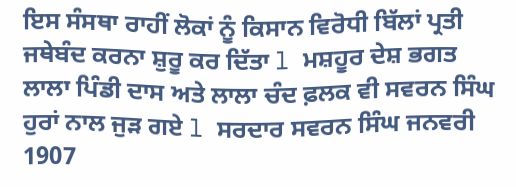ਇਸ ਸੰਸਥਾ ਰਾਹੀਂ ਲੋਕਾਂ ਨੂੰ ਕਿਸਾਨ ਵਿਰੋਧੀ ਬਿੱਲਾਂ ਪ੍ਰਤੀ ਜਥੇਬੰਦ ਕਰਨਾ ਸ਼ੁਰੂ ਕਰ ਦਿੱਤਾ l ਮਸ਼ਹੂਰ ਦੇਸ਼ ਭਗਤ ਲਾਲਾ ਪਿੰਡੀ ਦਾਸ ਅਤੇ ਲਾਲਾ ਚੰਦ ਫ਼ਲਕ ਵੀ ਸਵਰਨ ਸਿੰਘ ਹੁਰਾਂ ਨਾਲ ਜੁੜ ਗਏ l ਸਰਦਾਰ ਸਵਰਨ ਸਿੰਘ ਜਨਵਰੀ 1907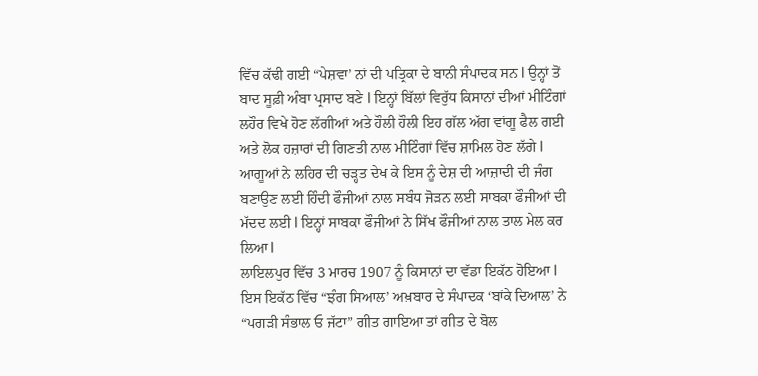ਵਿੱਚ ਕੱਢੀ ਗਈ “ਪੇਸ਼ਵਾ’ ਨਾਂ ਦੀ ਪਤ੍ਰਿਕਾ ਦੇ ਬਾਨੀ ਸੰਪਾਦਕ ਸਨ l ਉਨ੍ਹਾਂ ਤੋਂ ਬਾਦ ਸੂਫ਼ੀ ਅੰਬਾ ਪ੍ਰਸਾਦ ਬਣੇ l ਇਨ੍ਹਾਂ ਬਿੱਲਾਂ ਵਿਰੁੱਧ ਕਿਸਾਨਾਂ ਦੀਆਂ ਮੀਟਿੰਗਾਂ ਲਹੌਰ ਵਿਖੇ ਹੋਣ ਲੱਗੀਆਂ ਅਤੇ ਹੌਲੀ ਹੌਲੀ ਇਹ ਗੱਲ ਅੱਗ ਵਾਂਗੂ ਫੈਲ ਗਈ ਅਤੇ ਲੋਕ ਹਜ਼ਾਰਾਂ ਦੀ ਗਿਣਤੀ ਨਾਲ ਮੀਟਿੰਗਾਂ ਵਿੱਚ ਸ਼ਾਮਿਲ ਹੋਣ ਲੱਗੇ l ਆਗੂਆਂ ਨੇ ਲਹਿਰ ਦੀ ਚੜ੍ਹਤ ਦੇਖ ਕੇ ਇਸ ਨੂੰ ਦੇਸ਼ ਦੀ ਆਜ਼ਾਦੀ ਦੀ ਜੰਗ ਬਣਾਉਣ ਲਈ ਹਿੰਦੀ ਫੌਜੀਆਂ ਨਾਲ ਸਬੰਧ ਜੋੜਨ ਲਈ ਸਾਬਕਾ ਫੌਜੀਆਂ ਦੀ ਮੱਦਦ ਲਈ l ਇਨ੍ਹਾਂ ਸਾਬਕਾ ਫੌਜੀਆਂ ਨੇ ਸਿੱਖ ਫੌਜੀਆਂ ਨਾਲ ਤਾਲ ਮੇਲ ਕਰ ਲਿਆ l
ਲਾਇਲਪੁਰ ਵਿੱਚ 3 ਮਾਰਚ 1907 ਨੂੰ ਕਿਸਾਨਾਂ ਦਾ ਵੱਡਾ ਇਕੱਠ ਹੋਇਆ l ਇਸ ਇਕੱਠ ਵਿੱਚ “ਝੰਗ ਸਿਆਲ’ ਅਖ਼ਬਾਰ ਦੇ ਸੰਪਾਦਕ ‘ਬਾਂਕੇ ਦਿਆਲ’ ਨੇ “ਪਗੜੀ ਸੰਭਾਲ ਓ ਜੱਟਾ” ਗੀਤ ਗਾਇਆ ਤਾਂ ਗੀਤ ਦੇ ਬੋਲ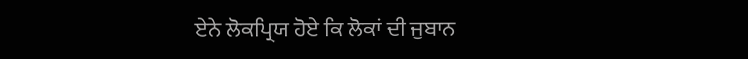ਏਨੇ ਲੋਕਪ੍ਰਿਯ ਹੋਏ ਕਿ ਲੋਕਾਂ ਦੀ ਜੁਬਾਨ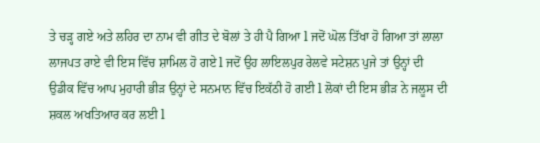ਤੇ ਚੜ੍ਹ ਗਏ ਅਤੇ ਲਹਿਰ ਦਾ ਨਾਮ ਵੀ ਗੀਤ ਦੇ ਬੋਲਾਂ ਤੇ ਹੀ ਪੈ ਗਿਆ l ਜਦੋਂ ਘੋਲ ਤਿੱਖਾ ਹੋ ਗਿਆ ਤਾਂ ਲਾਲਾ ਲਾਜਪਤ ਰਾਏ ਵੀ ਇਸ ਵਿੱਚ ਸ਼ਾਮਿਲ ਹੋ ਗਏ l ਜਦੋਂ ਉਹ ਲਾਇਲਪੁਰ ਰੇਲਵੇ ਸਟੇਸ਼ਨ ਪੁਜੇ ਤਾਂ ਉਨ੍ਹਾਂ ਦੀ ਉਡੀਕ ਵਿੱਚ ਆਪ ਮੁਹਾਰੀ ਭੀੜ ਉਨ੍ਹਾਂ ਦੇ ਸਨਮਾਨ ਵਿੱਚ ਇਕੱਠੀ ਹੋ ਗਈ l ਲੋਕਾਂ ਦੀ ਇਸ ਭੀੜ ਨੇ ਜਲੂਸ ਦੀ ਸ਼ਕਲ ਅਖਤਿਆਰ ਕਰ ਲਈ l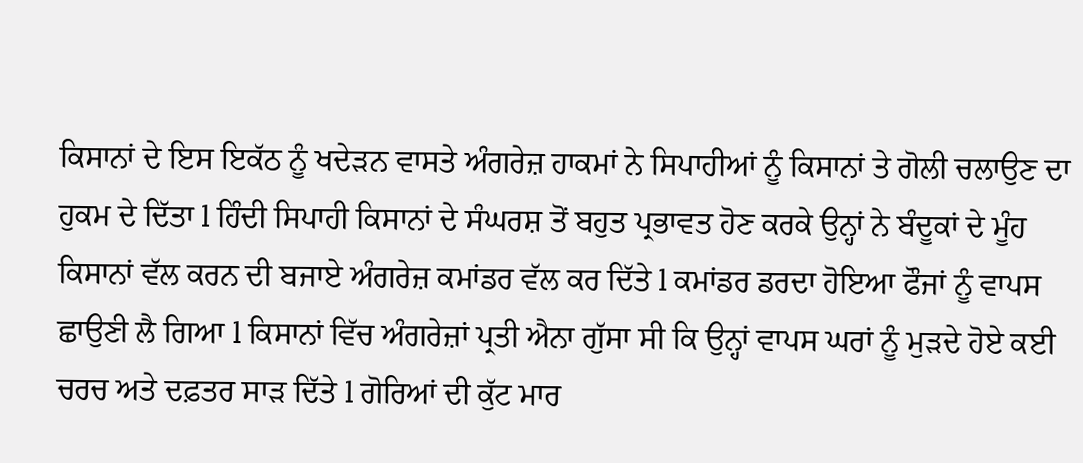ਕਿਸਾਨਾਂ ਦੇ ਇਸ ਇਕੱਠ ਨੂੰ ਖਦੇੜਨ ਵਾਸਤੇ ਅੰਗਰੇਜ਼ ਹਾਕਮਾਂ ਨੇ ਸਿਪਾਹੀਆਂ ਨੂੰ ਕਿਸਾਨਾਂ ਤੇ ਗੋਲੀ ਚਲਾਉਣ ਦਾ ਹੁਕਮ ਦੇ ਦਿੱਤਾ l ਹਿੰਦੀ ਸਿਪਾਹੀ ਕਿਸਾਨਾਂ ਦੇ ਸੰਘਰਸ਼ ਤੋਂ ਬਹੁਤ ਪ੍ਰਭਾਵਤ ਹੋਣ ਕਰਕੇ ਉਨ੍ਹਾਂ ਨੇ ਬੰਦੂਕਾਂ ਦੇ ਮੂੰਹ ਕਿਸਾਨਾਂ ਵੱਲ ਕਰਨ ਦੀ ਬਜਾਏ ਅੰਗਰੇਜ਼ ਕਮਾਂਡਰ ਵੱਲ ਕਰ ਦਿੱਤੇ l ਕਮਾਂਡਰ ਡਰਦਾ ਹੋਇਆ ਫੌਜਾਂ ਨੂੰ ਵਾਪਸ ਛਾਉਣੀ ਲੈ ਗਿਆ l ਕਿਸਾਨਾਂ ਵਿੱਚ ਅੰਗਰੇਜ਼ਾਂ ਪ੍ਰਤੀ ਐਨਾ ਗੁੱਸਾ ਸੀ ਕਿ ਉਨ੍ਹਾਂ ਵਾਪਸ ਘਰਾਂ ਨੂੰ ਮੁੜਦੇ ਹੋਏ ਕਈ ਚਰਚ ਅਤੇ ਦਫ਼ਤਰ ਸਾੜ ਦਿੱਤੇ l ਗੋਰਿਆਂ ਦੀ ਕੁੱਟ ਮਾਰ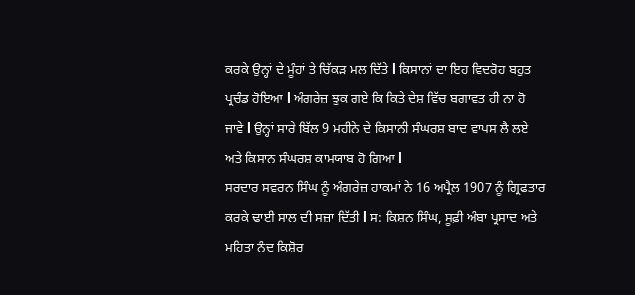ਕਰਕੇ ਉਨ੍ਹਾਂ ਦੇ ਮੂੰਹਾਂ ਤੇ ਚਿੱਕੜ ਮਲ ਦਿੱਤੇ l ਕਿਸਾਨਾਂ ਦਾ ਇਹ ਵਿਦਰੋਹ ਬਹੁਤ ਪ੍ਰਚੰਡ ਹੋਇਆ l ਅੰਗਰੇਜ਼ ਝੁਕ ਗਏ ਕਿ ਕਿਤੇ ਦੇਸ਼ ਵਿੱਚ ਬਗਾਵਤ ਹੀ ਨਾ ਹੋ ਜਾਵੇ l ਉਨ੍ਹਾਂ ਸਾਰੇ ਬਿੱਲ 9 ਮਹੀਨੇ ਦੇ ਕਿਸਾਨੀ ਸੰਘਰਸ਼ ਬਾਦ ਵਾਪਸ ਲੈ ਲਏ ਅਤੇ ਕਿਸਾਨ ਸੰਘਰਸ਼ ਕਾਮਯਾਬ ਹੋ ਗਿਆ l
ਸਰਦਾਰ ਸਵਰਨ ਸਿੰਘ ਨੂੰ ਅੰਗਰੇਜ਼ ਹਾਕਮਾਂ ਨੇ 16 ਅਪ੍ਰੈਲ 1907 ਨੂੰ ਗ੍ਰਿਫਤਾਰ ਕਰਕੇ ਢਾਈ ਸਾਲ ਦੀ ਸਜ਼ਾ ਦਿੱਤੀ l ਸ: ਕਿਸ਼ਨ ਸਿੰਘ, ਸੂਫ਼ੀ ਅੰਬਾ ਪ੍ਰਸਾਦ ਅਤੇ ਮਹਿਤਾ ਨੰਦ ਕਿਸ਼ੋਰ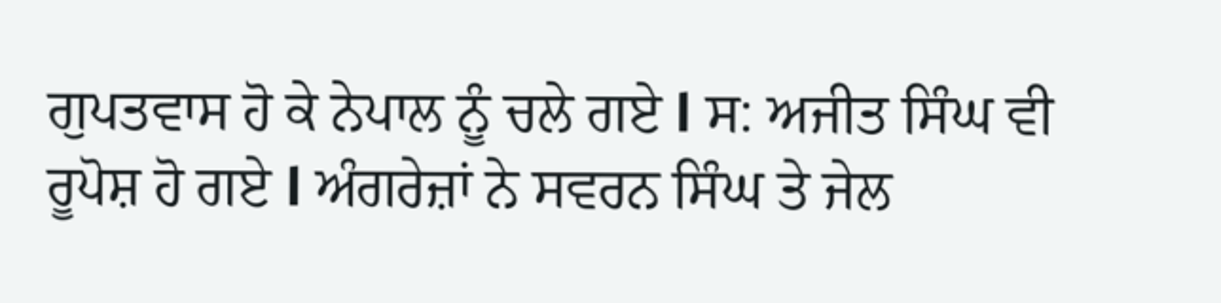ਗੁਪਤਵਾਸ ਹੋ ਕੇ ਨੇਪਾਲ ਨੂੰ ਚਲੇ ਗਏ l ਸ: ਅਜੀਤ ਸਿੰਘ ਵੀ ਰੂਪੋਸ਼ ਹੋ ਗਏ l ਅੰਗਰੇਜ਼ਾਂ ਨੇ ਸਵਰਨ ਸਿੰਘ ਤੇ ਜੇਲ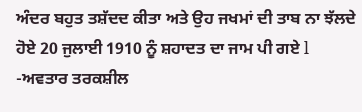ਅੰਦਰ ਬਹੁਤ ਤਸ਼ੱਦਦ ਕੀਤਾ ਅਤੇ ਉਹ ਜਖਮਾਂ ਦੀ ਤਾਬ ਨਾ ਝੱਲਦੇ ਹੋਏ 20 ਜੁਲਾਈ 1910 ਨੂੰ ਸ਼ਹਾਦਤ ਦਾ ਜਾਮ ਪੀ ਗਏ l
-ਅਵਤਾਰ ਤਰਕਸ਼ੀਲ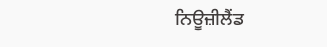ਨਿਊਜ਼ੀਲੈਂਡ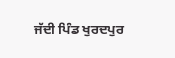ਜੱਦੀ ਪਿੰਡ ਖੁਰਦਪੁਰ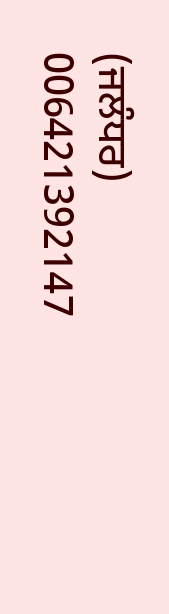(ਜਲੰਧਰ)
006421392147